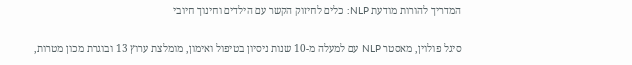המדריך להורות מודעת NLP: כלים לחיזוק הקשר עם הילדים וחינוך חיובי

סיגל פולוין, מאסטר NLP עם למעלה מ-10 שנות ניסיון בטיפול ואימון, מומלצת ערוץ 13 ובוגרת מכון מטרות,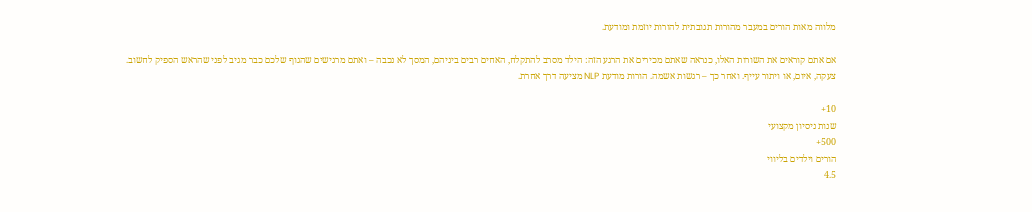מלווה מאות הורים במעבר מהורות תגובתית להורות יוזמת ומודעת.

אם אתם קוראים את השורות האלו, כנראה שאתם מכירים את הרגע הזה: הילד מסרב להתקלח, האחים רבים ביניהם, המסך לא נכבה – ואתם מרגישים שהגוף שלכם כבר מגיב לפני שהראש הספיק לחשוב. צעקה, איום, או ויתור עייף. ואחר כך – רגשות אשמה. הורות מודעת NLP מציעה דרך אחרת.

10+
שנות ניסיון מקצועי
500+
הורים וילדים בליווי
4.5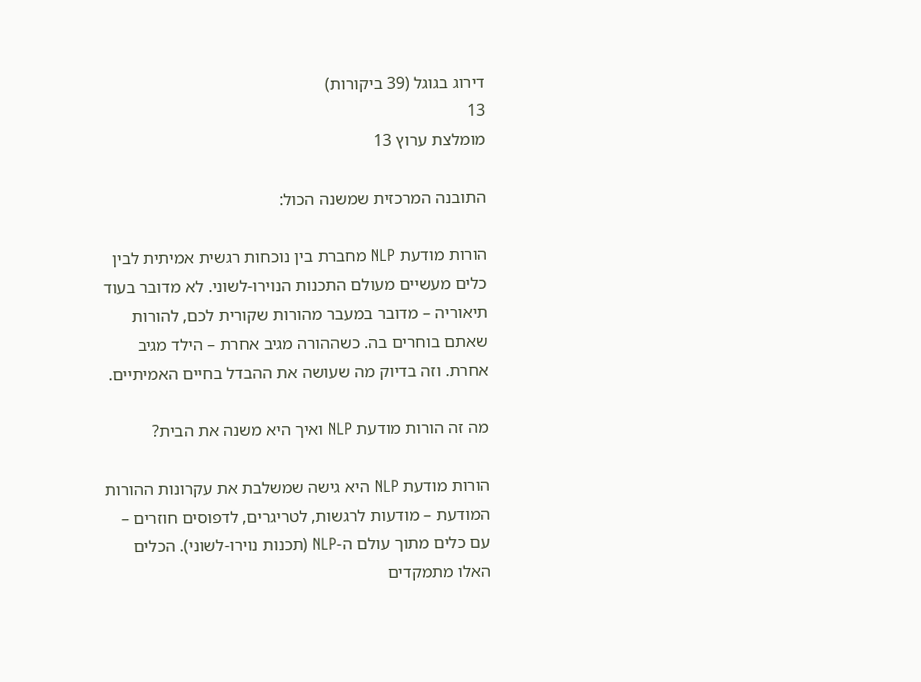דירוג בגוגל (39 ביקורות)
13
מומלצת ערוץ 13

התובנה המרכזית שמשנה הכול:

הורות מודעת NLP מחברת בין נוכחות רגשית אמיתית לבין כלים מעשיים מעולם התכנות הנוירו-לשוני. לא מדובר בעוד תיאוריה – מדובר במעבר מהורות שקורית לכם, להורות שאתם בוחרים בה. כשההורה מגיב אחרת – הילד מגיב אחרת. וזה בדיוק מה שעושה את ההבדל בחיים האמיתיים.

מה זה הורות מודעת NLP ואיך היא משנה את הבית?

הורות מודעת NLP היא גישה שמשלבת את עקרונות ההורות המודעת – מודעות לרגשות, לטריגרים, לדפוסים חוזרים – עם כלים מתוך עולם ה-NLP (תכנות נוירו-לשוני). הכלים האלו מתמקדים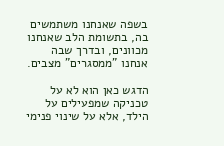בשפה שאנחנו משתמשים בה, בתשומת הלב שאנחנו מכוונים, ובדרך שבה אנחנו "ממסגרים" מצבים.

הדגש כאן הוא לא על טכניקה שמפעילים על הילד, אלא על שינוי פנימי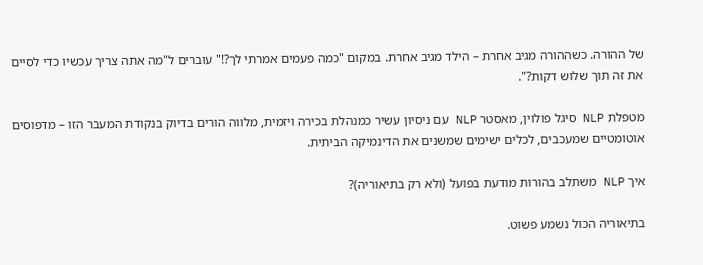של ההורה. כשההורה מגיב אחרת – הילד מגיב אחרת. במקום "כמה פעמים אמרתי לך?!" עוברים ל"מה אתה צריך עכשיו כדי לסיים את זה תוך שלוש דקות?".

מטפלת NLP סיגל פולוין, מאסטר NLP עם ניסיון עשיר כמנהלת בכירה ויזמית, מלווה הורים בדיוק בנקודת המעבר הזו – מדפוסים אוטומטיים שמעכבים, לכלים ישימים שמשנים את הדינמיקה הביתית.

איך NLP משתלב בהורות מודעת בפועל (ולא רק בתיאוריה)?

בתיאוריה הכול נשמע פשוט.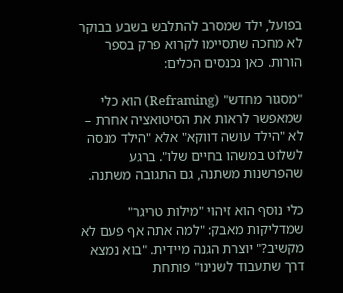בפועל, ילד שמסרב להתלבש בשבע בבוקר לא מחכה שתסיימו לקרוא פרק בספר הורות. כאן נכנסים הכלים:

"מסגור מחדש" (Reframing) הוא כלי שמאפשר לראות את הסיטואציה אחרת – לא "הילד עושה דווקא" אלא "הילד מנסה לשלוט במשהו בחיים שלו". ברגע שהפרשנות משתנה, גם התגובה משתנה.

כלי נוסף הוא זיהוי "מילות טריגר" שמדליקות מאבק: "למה אתה אף פעם לא מקשיב?" יוצרת הגנה מיידית. "בוא נמצא דרך שתעבוד לשנינו" פותחת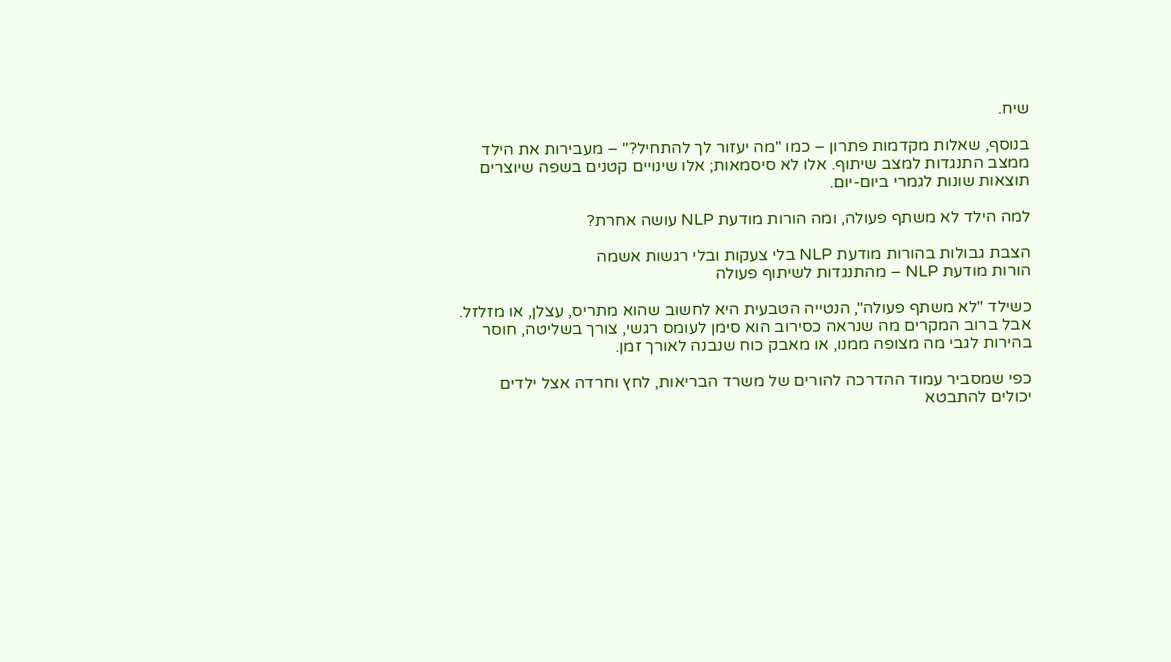שיח.

בנוסף, שאלות מקדמות פתרון – כמו "מה יעזור לך להתחיל?" – מעבירות את הילד ממצב התנגדות למצב שיתוף. אלו לא סיסמאות; אלו שינויים קטנים בשפה שיוצרים תוצאות שונות לגמרי ביום-יום.

למה הילד לא משתף פעולה, ומה הורות מודעת NLP עושה אחרת?

הצבת גבולות בהורות מודעת NLP בלי צעקות ובלי רגשות אשמה
הורות מודעת NLP – מהתנגדות לשיתוף פעולה

כשילד "לא משתף פעולה", הנטייה הטבעית היא לחשוב שהוא מתריס, עצלן, או מזלזל. אבל ברוב המקרים מה שנראה כסירוב הוא סימן לעומס רגשי, צורך בשליטה, חוסר בהירות לגבי מה מצופה ממנו, או מאבק כוח שנבנה לאורך זמן.

כפי שמסביר עמוד ההדרכה להורים של משרד הבריאות, לחץ וחרדה אצל ילדים יכולים להתבטא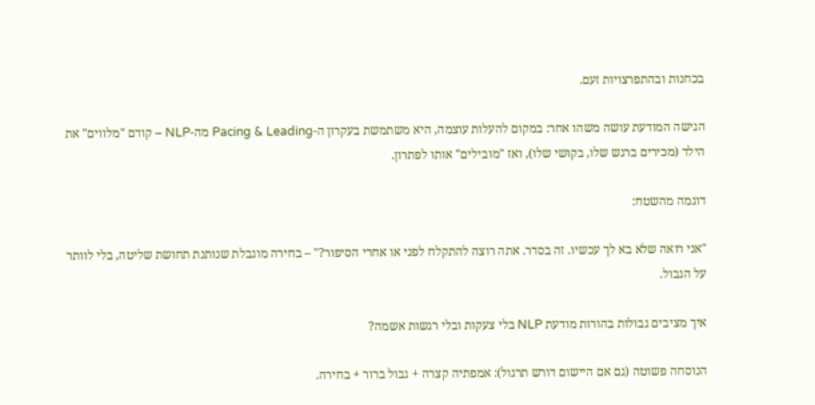בכחנות ובהתפרצויות זעם.

הגישה המודעת עושה משהו אחר: במקום להעלות עוצמה, היא משתמשת בעקרון ה-Pacing & Leading מה-NLP – קודם "מלווים" את הילד (מכירים ברגש שלו, בקושי שלו), ואז "מובילים" אותו לפתרון.

דוגמה מהשטח:

"אני רואה שלא בא לך עכשיו. זה בסדר. אתה רוצה להתקלח לפני או אחרי הסיפור?" – בחירה מוגבלת שנותנת תחושת שליטה, בלי לוותר על הגבול.

איך מציבים גבולות בהורות מודעת NLP בלי צעקות ובלי רגשות אשמה?

הנוסחה פשוטה (גם אם היישום דורש תרגול): אמפתיה קצרה + גבול ברור + בחירה.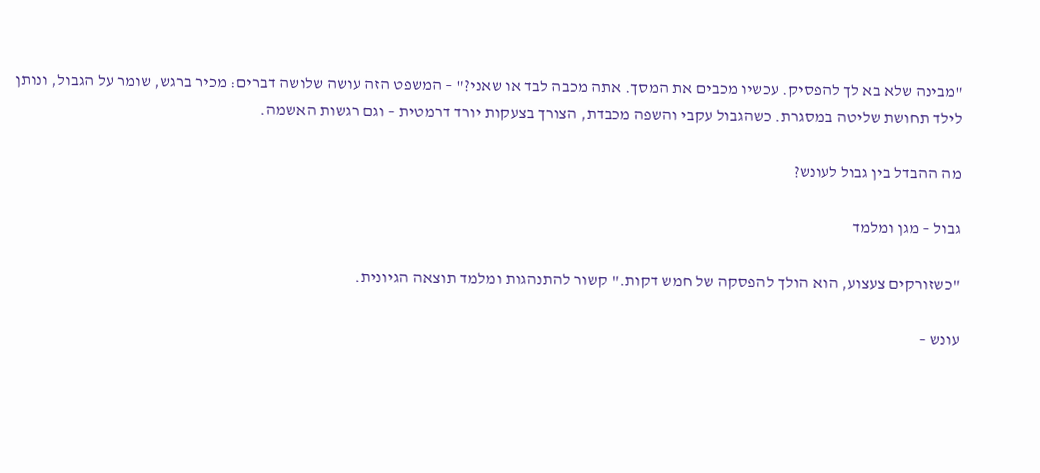"מבינה שלא בא לך להפסיק. עכשיו מכבים את המסך. אתה מכבה לבד או שאני?" – המשפט הזה עושה שלושה דברים: מכיר ברגש, שומר על הגבול, ונותן לילד תחושת שליטה במסגרת. כשהגבול עקבי והשפה מכבדת, הצורך בצעקות יורד דרמטית – וגם רגשות האשמה.

מה ההבדל בין גבול לעונש?

גבול – מגן ומלמד

"כשזורקים צעצוע, הוא הולך להפסקה של חמש דקות." קשור להתנהגות ומלמד תוצאה הגיונית.

עונש –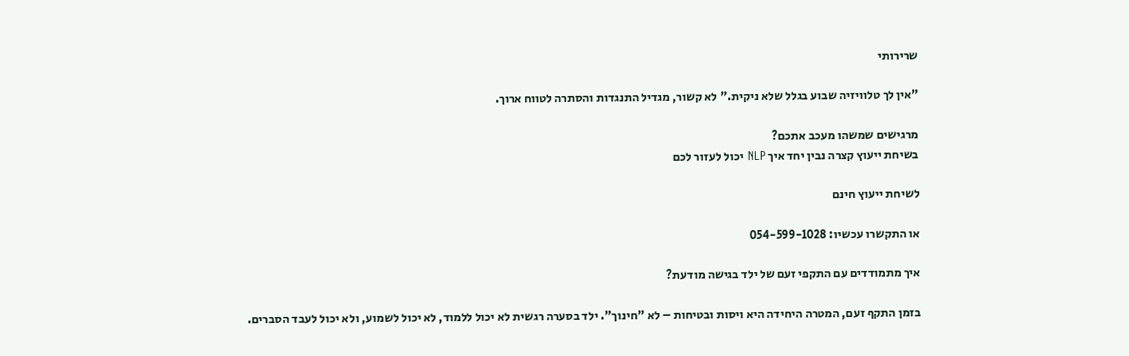שרירותי

"אין לך טלוויזיה שבוע בגלל שלא ניקית." לא קשור, מגדיל התנגדות והסתרה לטווח ארוך.

מרגישים שמשהו מעכב אתכם?
בשיחת ייעוץ קצרה נבין יחד איך NLP יכול לעזור לכם

לשיחת ייעוץ חינם

או התקשרו עכשיו: 054-599-1028

איך מתמודדים עם התקפי זעם של ילד בגישה מודעת?

בזמן התקף זעם, המטרה היחידה היא ויסות ובטיחות – לא "חינוך". ילד בסערה רגשית לא יכול ללמוד, לא יכול לשמוע, ולא יכול לעבד הסברים.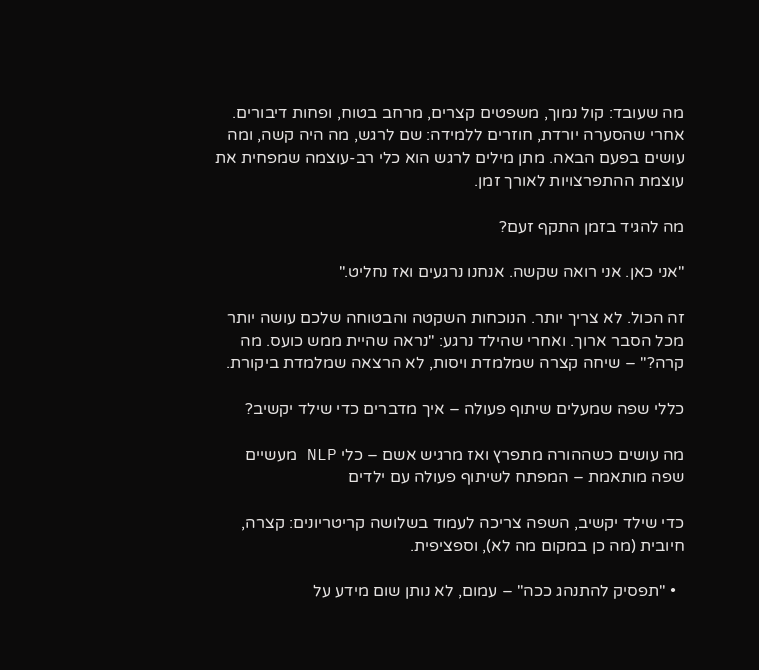מה שעובד: קול נמוך, משפטים קצרים, מרחב בטוח, ופחות דיבורים. אחרי שהסערה יורדת, חוזרים ללמידה: שם לרגש, מה היה קשה, ומה עושים בפעם הבאה. מתן מילים לרגש הוא כלי רב-עוצמה שמפחית את עוצמת ההתפרצויות לאורך זמן.

מה להגיד בזמן התקף זעם?

"אני כאן. אני רואה שקשה. אנחנו נרגעים ואז נחליט."

זה הכול. לא צריך יותר. הנוכחות השקטה והבטוחה שלכם עושה יותר מכל הסבר ארוך. ואחרי שהילד נרגע: "נראה שהיית ממש כועס. מה קרה?" – שיחה קצרה שמלמדת ויסות, לא הרצאה שמלמדת ביקורת.

כללי שפה שמעלים שיתוף פעולה – איך מדברים כדי שילד יקשיב?

מה עושים כשההורה מתפרץ ואז מרגיש אשם – כלי NLP מעשיים
שפה מותאמת – המפתח לשיתוף פעולה עם ילדים

כדי שילד יקשיב, השפה צריכה לעמוד בשלושה קריטריונים: קצרה, חיובית (מה כן במקום מה לא), וספציפית.

  • "תפסיק להתנהג ככה" – עמום, לא נותן שום מידע על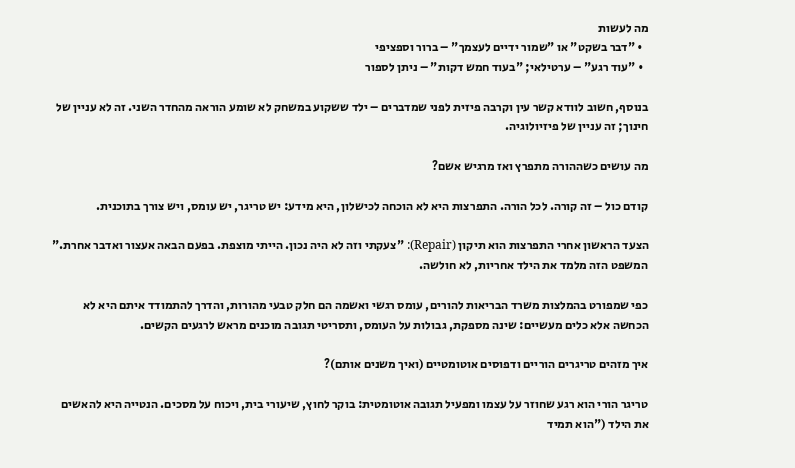מה לעשות
  • "דבר בשקט" או "שמור ידיים לעצמך" – ברור וספציפי
  • "עוד רגע" – ערטילאי; "בעוד חמש דקות" – ניתן לספור

בנוסף, חשוב לוודא קשר עין וקרבה פיזית לפני שמדברים – ילד ששקוע במשחק לא שומע הוראה מהחדר השני. זה לא עניין של חינוך; זה עניין של פיזיולוגיה.

מה עושים כשההורה מתפרץ ואז מרגיש אשם?

קודם כול – זה קורה. לכל הורה. התפרצות היא לא הוכחה לכישלון, היא מידע: יש טריגר, יש עומס, ויש צורך בתוכנית.

הצעד הראשון אחרי התפרצות הוא תיקון (Repair): "צעקתי וזה לא היה נכון. הייתי מוצפת. בפעם הבאה אעצור ואדבר אחרת." המשפט הזה מלמד את הילד אחריות, לא חולשה.

כפי שמפורט בהמלצות משרד הבריאות להורים, עומס רגשי ואשמה הם חלק טבעי מהורות, והדרך להתמודד איתם היא לא הכחשה אלא כלים מעשיים: שינה מספקת, גבולות על העומס, ותסריטי תגובה מוכנים מראש לרגעים הקשים.

איך מזהים טריגרים הוריים ודפוסים אוטומטיים (ואיך משנים אותם)?

טריגר הורי הוא רגע שחוזר על עצמו ומפעיל תגובה אוטומטית: בוקר לחוץ, שיעורי בית, ויכוח על מסכים. הנטייה היא להאשים את הילד ("הוא תמיד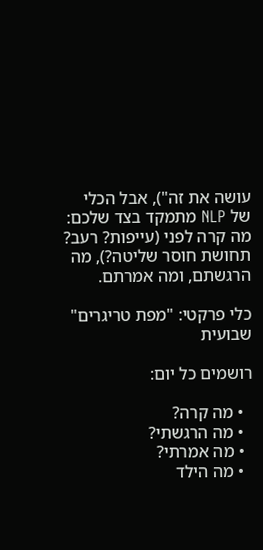עושה את זה"), אבל הכלי של NLP מתמקד בצד שלכם: מה קרה לפני (עייפות? רעב? תחושת חוסר שליטה?), מה הרגשתם, ומה אמרתם.

כלי פרקטי: "מפת טריגרים" שבועית

רושמים כל יום:

  • מה קרה?
  • מה הרגשתי?
  • מה אמרתי?
  • מה הילד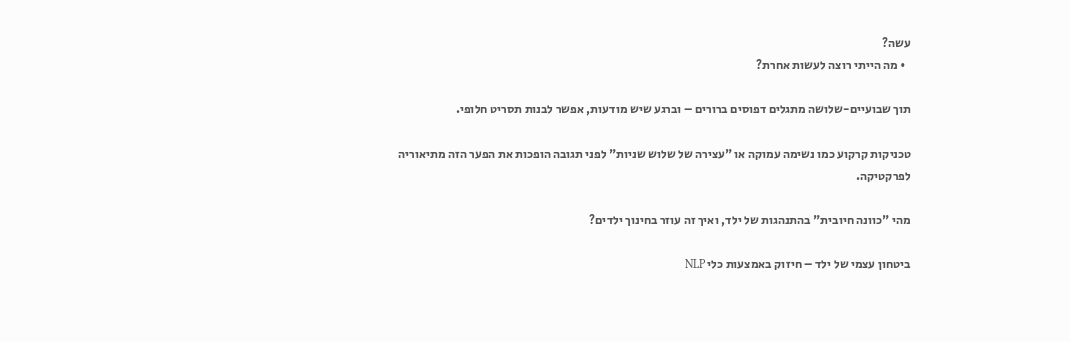עשה?
  • מה הייתי רוצה לעשות אחרת?

תוך שבועיים-שלושה מתגלים דפוסים ברורים – וברגע שיש מודעות, אפשר לבנות תסריט חלופי.

טכניקות קרקוע כמו נשימה עמוקה או "עצירה של שלוש שניות" לפני תגובה הופכות את הפער הזה מתיאוריה לפרקטיקה.

מהי "כוונה חיובית" בהתנהגות של ילד, ואיך זה עוזר בחינוך ילדים?

ביטחון עצמי של ילד – חיזוק באמצעות כלי NLP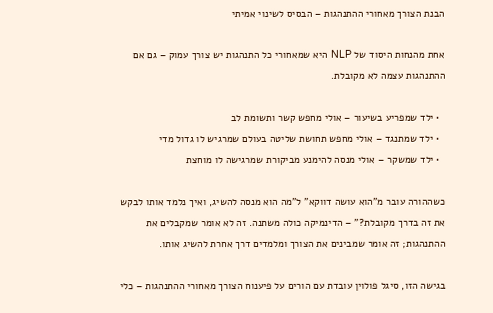הבנת הצורך מאחורי ההתנהגות – הבסיס לשינוי אמיתי

אחת מהנחות היסוד של NLP היא שמאחורי כל התנהגות יש צורך עמוק – גם אם ההתנהגות עצמה לא מקובלת.

  • ילד שמפריע בשיעור – אולי מחפש קשר ותשומת לב
  • ילד שמתנגד – אולי מחפש תחושת שליטה בעולם שמרגיש לו גדול מדי
  • ילד שמשקר – אולי מנסה להימנע מביקורת שמרגישה לו מוחצת

כשההורה עובר מ"הוא עושה דווקא" ל"מה הוא מנסה להשיג, ואיך נלמד אותו לבקש את זה בדרך מקובלת?" – הדינמיקה כולה משתנה. זה לא אומר שמקבלים את ההתנהגות; זה אומר שמבינים את הצורך ומלמדים דרך אחרת להשיג אותו.

בגישה הזו, סיגל פולוין עובדת עם הורים על פיענוח הצורך מאחורי ההתנהגות – כלי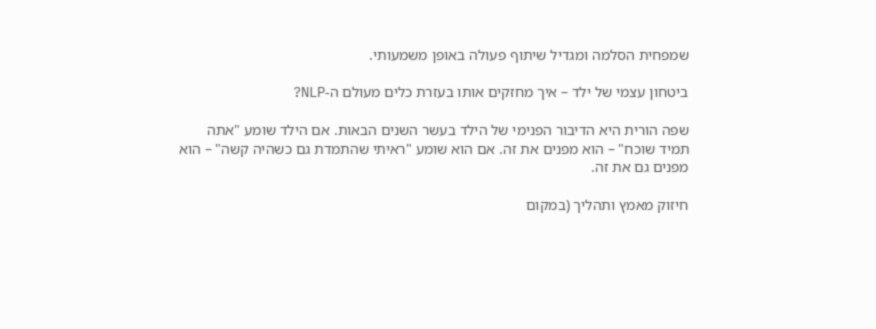שמפחית הסלמה ומגדיל שיתוף פעולה באופן משמעותי.

ביטחון עצמי של ילד – איך מחזקים אותו בעזרת כלים מעולם ה-NLP?

שפה הורית היא הדיבור הפנימי של הילד בעשר השנים הבאות. אם הילד שומע "אתה תמיד שוכח" – הוא מפנים את זה. אם הוא שומע "ראיתי שהתמדת גם כשהיה קשה" – הוא מפנים גם את זה.

חיזוק מאמץ ותהליך (במקום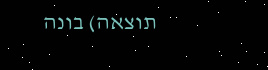תוצאה) בונה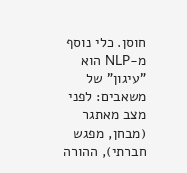חוסן. כלי נוסף מ-NLP הוא "עיגון" של משאבים: לפני מצב מאתגר (מבחן, מפגש חברתי), ההורה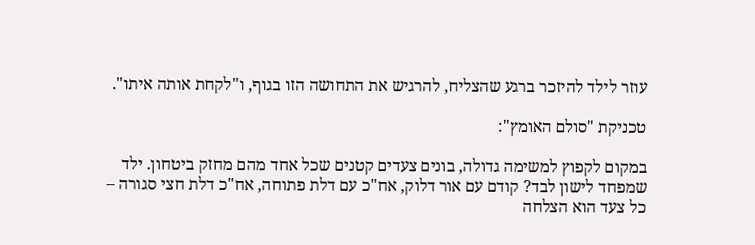עוזר לילד להיזכר ברגע שהצליח, להרגיש את התחושה הזו בגוף, ו"לקחת אותה איתו".

טכניקת "סולם האומץ":

במקום לקפוץ למשימה גדולה, בונים צעדים קטנים שכל אחד מהם מחזק ביטחון. ילד שמפחד לישון לבד? קודם עם אור דלוק, אח"כ עם דלת פתוחה, אח"כ דלת חצי סגורה – כל צעד הוא הצלחה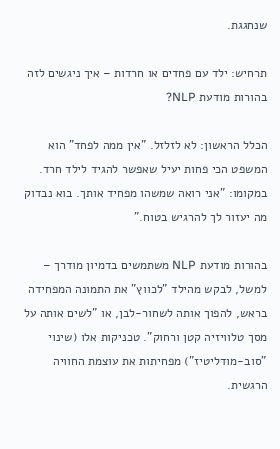שנחגגת.

תרחיש: ילד עם פחדים או חרדות – איך ניגשים לזה בהורות מודעת NLP?

הכלל הראשון: לא לזלזל. "אין ממה לפחד" הוא המשפט הכי פחות יעיל שאפשר להגיד לילד חרד. במקומו: "אני רואה שמשהו מפחיד אותך. בוא נבדוק מה יעזור לך להרגיש בטוח."

בהורות מודעת NLP משתמשים בדמיון מודרך – למשל, לבקש מהילד "לכווץ" את התמונה המפחידה בראש, להפוך אותה לשחור-לבן, או "לשים אותה על מסך טלוויזיה קטן ורחוק". טכניקות אלו (שינוי "סוב-מודליטיז") מפחיתות את עוצמת החוויה הרגשית.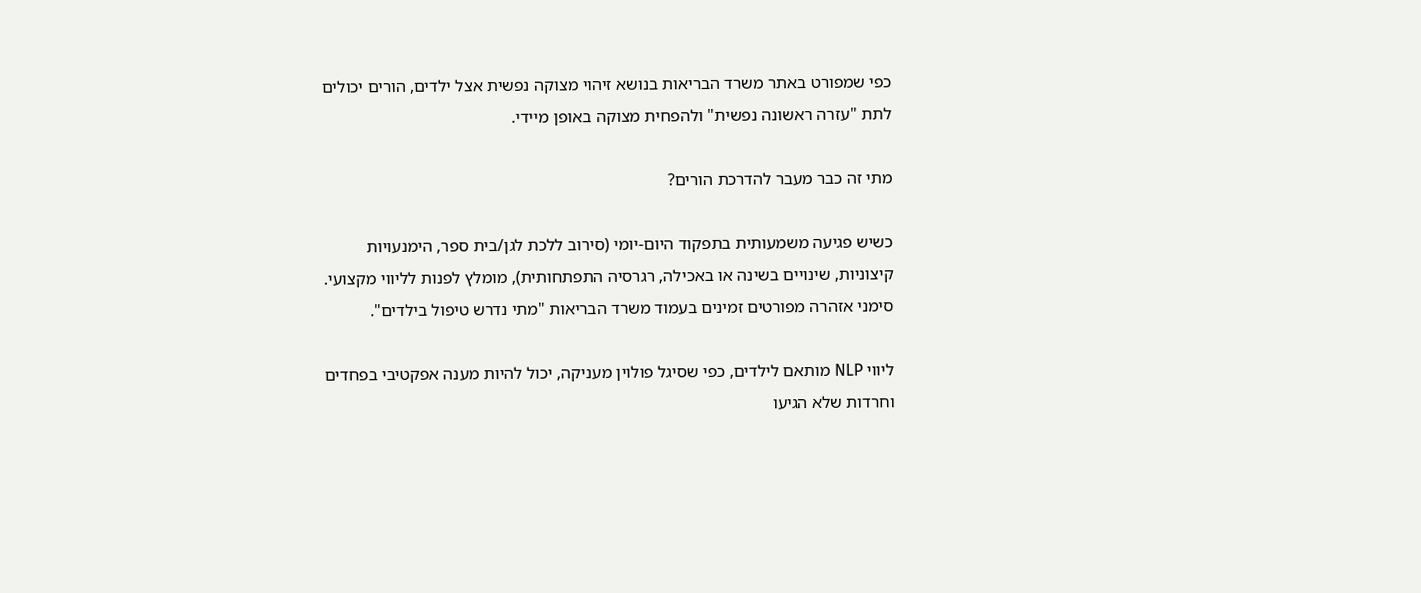כפי שמפורט באתר משרד הבריאות בנושא זיהוי מצוקה נפשית אצל ילדים, הורים יכולים לתת "עזרה ראשונה נפשית" ולהפחית מצוקה באופן מיידי.

מתי זה כבר מעבר להדרכת הורים?

כשיש פגיעה משמעותית בתפקוד היום-יומי (סירוב ללכת לגן/בית ספר, הימנעויות קיצוניות, שינויים בשינה או באכילה, רגרסיה התפתחותית), מומלץ לפנות לליווי מקצועי. סימני אזהרה מפורטים זמינים בעמוד משרד הבריאות "מתי נדרש טיפול בילדים".

ליווי NLP מותאם לילדים, כפי שסיגל פולוין מעניקה, יכול להיות מענה אפקטיבי בפחדים וחרדות שלא הגיעו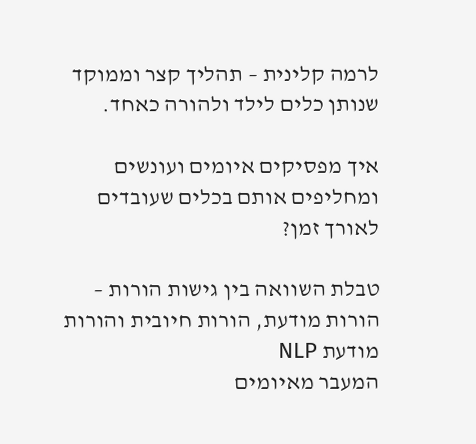לרמה קלינית – תהליך קצר וממוקד שנותן כלים לילד ולהורה כאחד.

איך מפסיקים איומים ועונשים ומחליפים אותם בכלים שעובדים לאורך זמן?

טבלת השוואה בין גישות הורות – הורות מודעת, הורות חיובית והורות מודעת NLP
המעבר מאיומים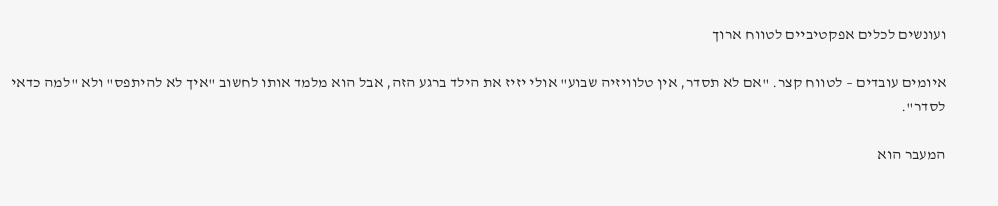ועונשים לכלים אפקטיביים לטווח ארוך

איומים עובדים – לטווח קצר. "אם לא תסדר, אין טלוויזיה שבוע" אולי יזיז את הילד ברגע הזה, אבל הוא מלמד אותו לחשוב "איך לא להיתפס" ולא "למה כדאי לסדר".

המעבר הוא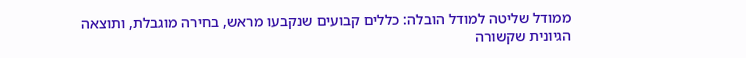ממודל שליטה למודל הובלה: כללים קבועים שנקבעו מראש, בחירה מוגבלת, ותוצאה הגיונית שקשורה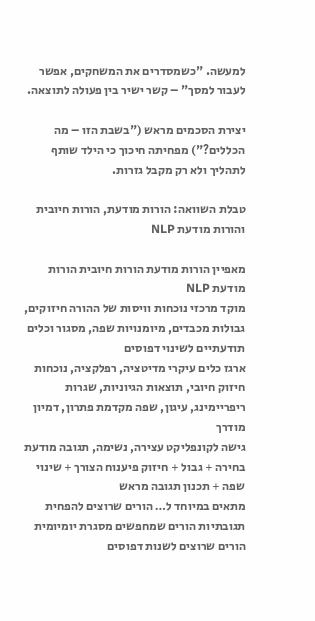למעשה. "כשמסדרים את המשחקים, אפשר לעבור למסך" – קשר ישיר בין פעולה לתוצאה.

יצירת הסכמים מראש ("בשבת הזו – מה הכללים?") מפחיתה חיכוך כי הילד שותף לתהליך ולא רק מקבל גזרות.

טבלת השוואה: הורות מודעת, הורות חיובית והורות מודעת NLP

מאפיין הורות מודעת הורות חיובית הורות מודעת NLP
מוקד מרכזי נוכחות וויסות של ההורה חיזוקים, גבולות מכבדים, מיומנויות שפה, מסגור וכלים תודעתיים לשינוי דפוסים
ארגז כלים עיקרי מדיטציה, רפלקציה, נוכחות חיזוק חיובי, תוצאות הגיוניות, שגרות ריפריימינג, עיגון, שפה מקדמת פתרון, דמיון מודרך
גישה לקונפליקט עצירה, נשימה, תגובה מודעת בחירה + גבול + חיזוק פיענוח הצורך + שינוי שפה + תכנון תגובה מראש
מתאים במיוחד ל… הורים שרוצים להפחית תגובתיות הורים שמחפשים מסגרת יומיומית הורים שרוצים לשנות דפוסים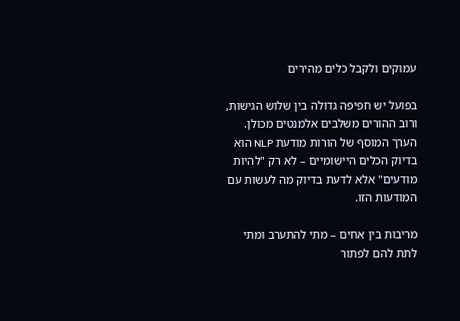עמוקים ולקבל כלים מהירים

בפועל יש חפיפה גדולה בין שלוש הגישות, ורוב ההורים משלבים אלמנטים מכולן. הערך המוסף של הורות מודעת NLP הוא בדיוק הכלים היישומיים – לא רק "להיות מודעים" אלא לדעת בדיוק מה לעשות עם המודעות הזו.

מריבות בין אחים – מתי להתערב ומתי לתת להם לפתור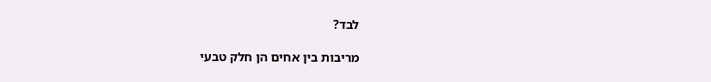לבד?

מריבות בין אחים הן חלק טבעי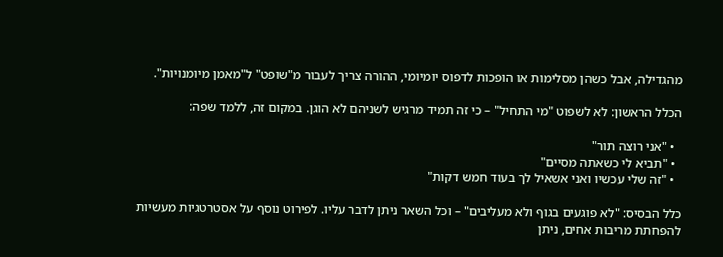מהגדילה, אבל כשהן מסלימות או הופכות לדפוס יומיומי, ההורה צריך לעבור מ"שופט" ל"מאמן מיומנויות".

הכלל הראשון: לא לשפוט "מי התחיל" – כי זה תמיד מרגיש לשניהם לא הוגן. במקום זה, ללמד שפה:

  • "אני רוצה תור"
  • "תביא לי כשאתה מסיים"
  • "זה שלי עכשיו ואני אשאיל לך בעוד חמש דקות"

כלל הבסיס: "לא פוגעים בגוף ולא מעליבים" – וכל השאר ניתן לדבר עליו. לפירוט נוסף על אסטרטגיות מעשיות להפחתת מריבות אחים, ניתן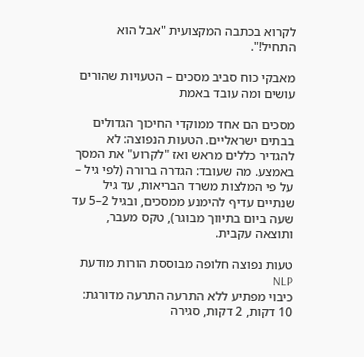לקרוא בכתבה המקצועית "אבל הוא התחיל!".

מאבקי כוח סביב מסכים – הטעויות שהורים עושים ומה עובד באמת

מסכים הם אחד ממוקדי החיכוך הגדולים בבתים ישראליים. הטעות הנפוצה: לא להגדיר כללים מראש ואז "לקרוע" את המסך באמצע. מה שעובד: הגדרה ברורה (לפי גיל – על פי המלצות משרד הבריאות, עד גיל שנתיים עדיף להימנע ממסכים, ובגיל 2–5 עד שעה ביום בתיווך מבוגר), טקס מעבר, ותוצאה עקבית.

טעות נפוצה חלופה מבוססת הורות מודעת NLP
כיבוי מפתיע ללא התרעה התרעה מדורגת: 10 דקות, 2 דקות, סגירה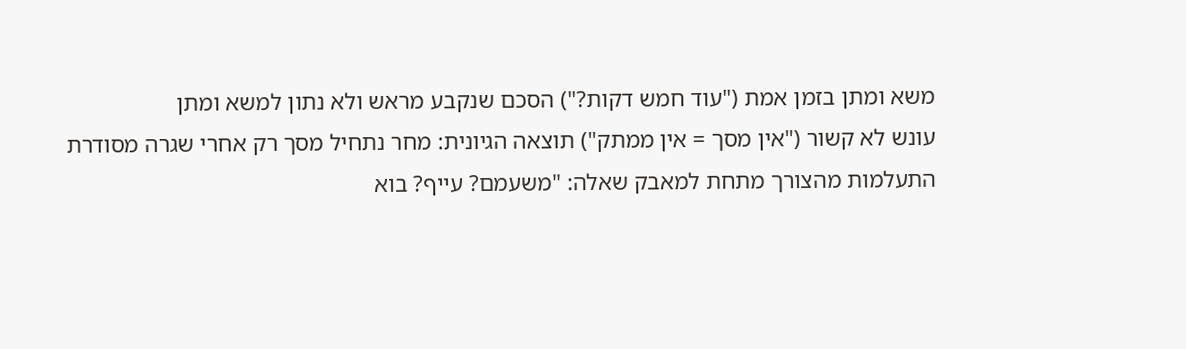משא ומתן בזמן אמת ("עוד חמש דקות?") הסכם שנקבע מראש ולא נתון למשא ומתן
עונש לא קשור ("אין מסך = אין ממתק") תוצאה הגיונית: מחר נתחיל מסך רק אחרי שגרה מסודרת
התעלמות מהצורך מתחת למאבק שאלה: "משעמם? עייף? בוא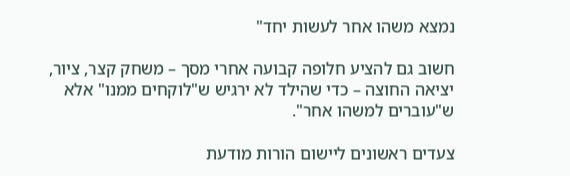נמצא משהו אחר לעשות יחד"

חשוב גם להציע חלופה קבועה אחרי מסך – משחק קצר, ציור, יציאה החוצה – כדי שהילד לא ירגיש ש"לוקחים ממנו" אלא ש"עוברים למשהו אחר".

צעדים ראשונים ליישום הורות מודעת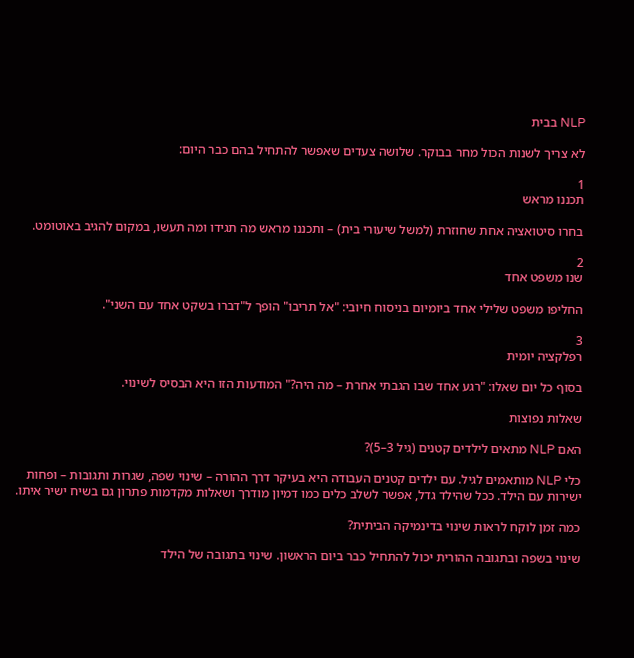NLP בבית

לא צריך לשנות הכול מחר בבוקר. שלושה צעדים שאפשר להתחיל בהם כבר היום:

1
תכננו מראש

בחרו סיטואציה אחת שחוזרת (למשל שיעורי בית) – ותכננו מראש מה תגידו ומה תעשו, במקום להגיב באוטומט.

2
שנו משפט אחד

החליפו משפט שלילי אחד ביומיום בניסוח חיובי: "אל תריבו" הופך ל"דברו בשקט אחד עם השני".

3
רפלקציה יומית

בסוף כל יום שאלו: "רגע אחד שבו הגבתי אחרת – מה היה?" המודעות הזו היא הבסיס לשינוי.

שאלות נפוצות

האם NLP מתאים לילדים קטנים (גיל 3–5)?

כלי NLP מותאמים לגיל. עם ילדים קטנים העבודה היא בעיקר דרך ההורה – שינוי שפה, שגרות ותגובות – ופחות ישירות עם הילד. ככל שהילד גדל, אפשר לשלב כלים כמו דמיון מודרך ושאלות מקדמות פתרון גם בשיח ישיר איתו.

כמה זמן לוקח לראות שינוי בדינמיקה הביתית?

שינוי בשפה ובתגובה ההורית יכול להתחיל כבר ביום הראשון. שינוי בתגובה של הילד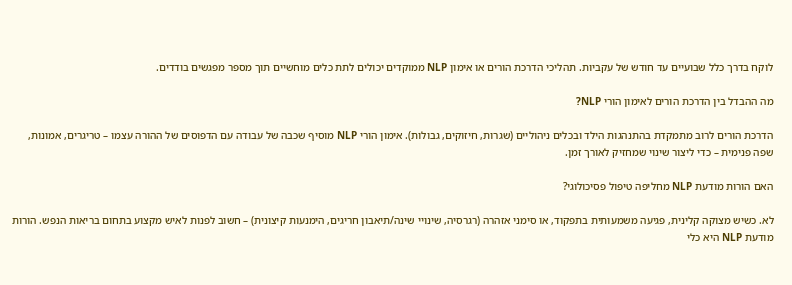לוקח בדרך כלל שבועיים עד חודש של עקביות. תהליכי הדרכת הורים או אימון NLP ממוקדים יכולים לתת כלים מוחשיים תוך מספר מפגשים בודדים.

מה ההבדל בין הדרכת הורים לאימון הורי NLP?

הדרכת הורים לרוב מתמקדת בהתנהגות הילד ובכלים ניהוליים (שגרות, חיזוקים, גבולות). אימון הורי NLP מוסיף שכבה של עבודה עם הדפוסים של ההורה עצמו – טריגרים, אמונות, שפה פנימית – כדי ליצור שינוי שמחזיק לאורך זמן.

האם הורות מודעת NLP מחליפה טיפול פסיכולוגי?

לא. כשיש מצוקה קלינית, פגיעה משמעותית בתפקוד, או סימני אזהרה (רגרסיה, שינויי שינה/תיאבון חריגים, הימנעות קיצונית) – חשוב לפנות לאיש מקצוע בתחום בריאות הנפש. הורות מודעת NLP היא כלי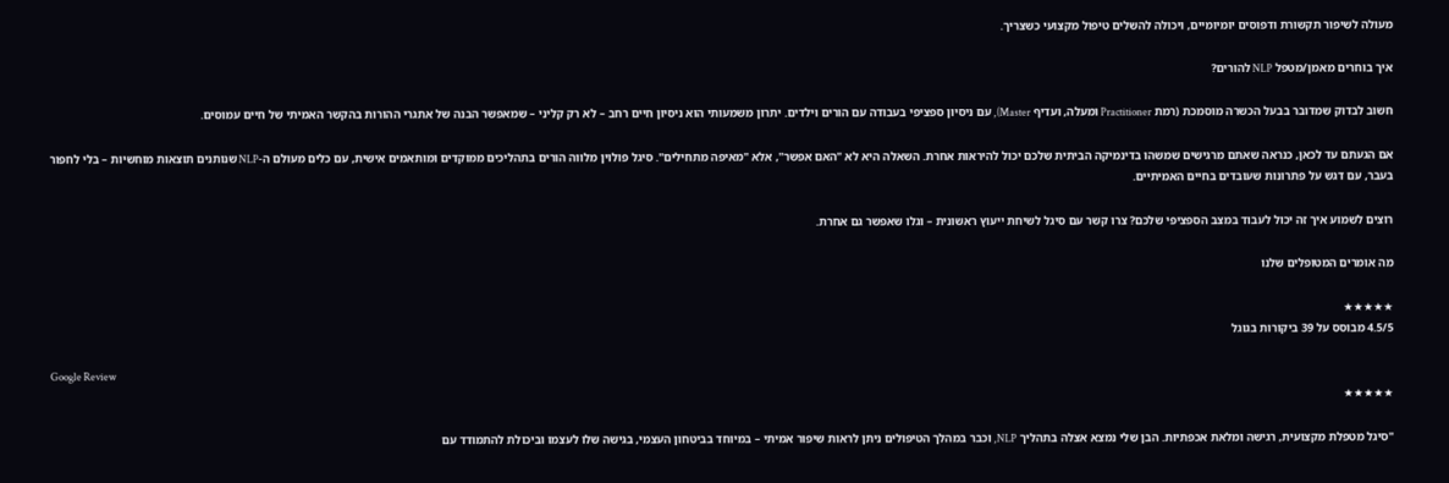מעולה לשיפור תקשורת ודפוסים יומיומיים, ויכולה להשלים טיפול מקצועי כשצריך.

איך בוחרים מאמן/מטפל NLP להורים?

חשוב לבדוק שמדובר בבעל הכשרה מוסמכת (רמת Practitioner ומעלה, ועדיף Master), עם ניסיון ספציפי בעבודה עם הורים וילדים. יתרון משמעותי הוא ניסיון חיים רחב – לא רק קליני – שמאפשר הבנה של אתגרי ההורות בהקשר האמיתי של חיים עמוסים.

אם הגעתם עד לכאן, כנראה שאתם מרגישים שמשהו בדינמיקה הביתית שלכם יכול להיראות אחרת. השאלה היא לא "האם אפשר", אלא "מאיפה מתחילים". סיגל פולוין מלווה הורים בתהליכים ממוקדים ומותאמים אישית, עם כלים מעולם ה-NLP שנותנים תוצאות מוחשיות – בלי לחפור בעבר, עם דגש על פתרונות שעובדים בחיים האמיתיים.

רוצים לשמוע איך זה יכול לעבוד במצב הספציפי שלכם? צרו קשר עם סיגל לשיחת ייעוץ ראשונית – וגלו שאפשר גם אחרת.

מה אומרים המטופלים שלנו

★★★★★
4.5/5 מבוסס על 39 ביקורות בגוגל

Google Review
★★★★★

"סיגל מטפלת מקצועית, רגישה ומלאת אכפתיות. הבן שלי נמצא אצלה בתהליך NLP, וכבר במהלך הטיפולים ניתן לראות שיפור אמיתי – במיוחד בביטחון העצמי, בגישה שלו לעצמו וביכולת להתמודד עם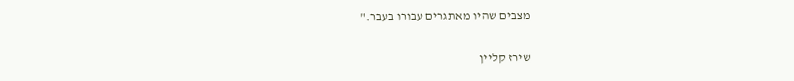מצבים שהיו מאתגרים עבורו בעבר."

שירז קליין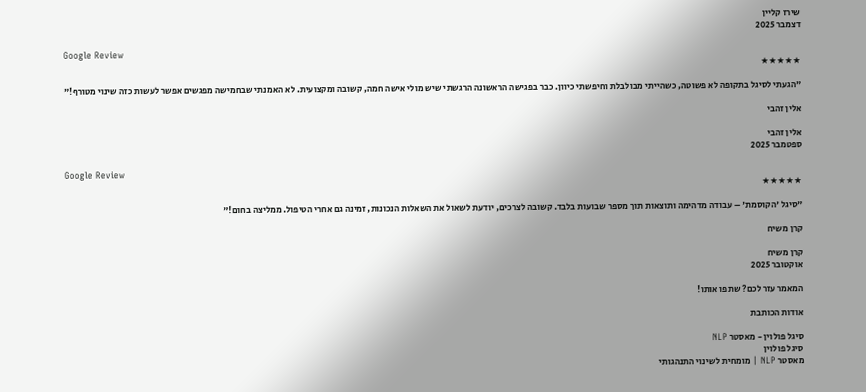שירז קליין
דצמבר 2025

Google Review
★★★★★

"הגעתי לסיגל בתקופה לא פשוטה, כשהייתי מבולבלת וחיפשתי כיוון. כבר בפגישה הראשונה הרגשתי שיש מולי אישה חמה, קשובה ומקצועית. לא האמנתי שבחמישה מפגשים אפשר לעשות כזה שינוי מטורף!"

אלין זהבי

אלין זהבי
ספטמבר 2025

Google Review
★★★★★

"סיגל 'הקוסמת' – עבודה מדהימה ותוצאות תוך מספר שבועות בלבד. קשובה לצרכים, יודעת לשאול את השאלות הנכונות, זמינה גם אחרי הטיפול. ממליצה בחום!"

קרן משיח

קרן משיח
אוקטובר 2025

המאמר עזר לכם? שתפו אותו!

אודות הכותבת

סיגל פולוין - מאסטר NLP
סיגל פולוין
מאסטר NLP | מומחית לשינוי התנהגותי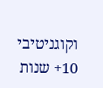וקוגניטיבי
10+ שנות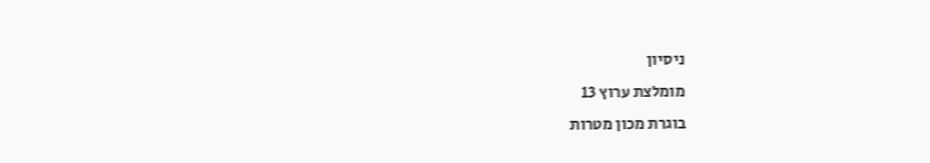ניסיון
מומלצת ערוץ 13
בוגרת מכון מטרות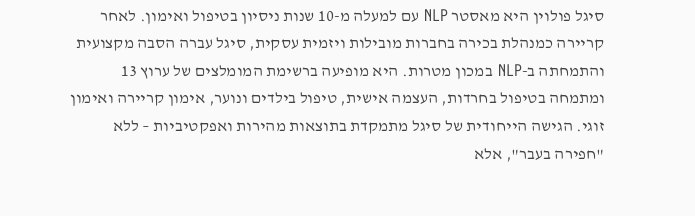סיגל פולוין היא מאסטר NLP עם למעלה מ-10 שנות ניסיון בטיפול ואימון. לאחר קריירה כמנהלת בכירה בחברות מובילות ויזמית עסקית, סיגל עברה הסבה מקצועית והתמחתה ב-NLP במכון מטרות. היא מופיעה ברשימת המומלצים של ערוץ 13 ומתמחה בטיפול בחרדות, העצמה אישית, טיפול בילדים ונוער, אימון קריירה ואימון זוגי. הגישה הייחודית של סיגל מתמקדת בתוצאות מהירות ואפקטיביות – ללא "חפירה בעבר", אלא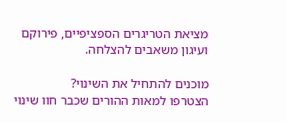מציאת הטריגרים הספציפיים, פירוקם ועיגון משאבים להצלחה.

מוכנים להתחיל את השינוי?
הצטרפו למאות ההורים שכבר חוו שינוי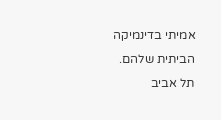אמיתי בדינמיקה הביתית שלהם.
תל אביב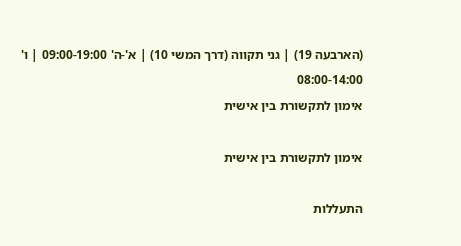(הארבעה 19) | גני תקווה (דרך המשי 10) | א'-ה' 09:00-19:00 | ו' 08:00-14:00
אימון לתקשורת בין אישית

אימון לתקשורת בין אישית

התעללות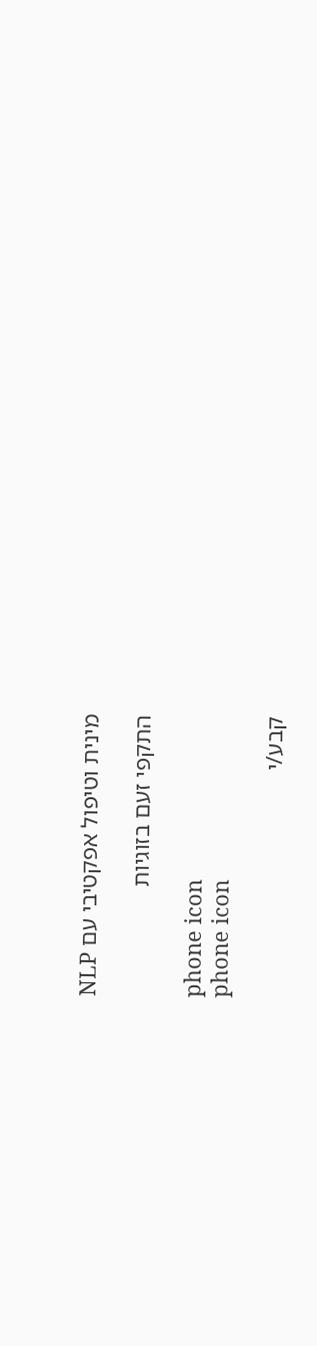מינית וטיפול אפקטיבי עם NLP

התקפי זעם בזוגיות

phone icon
phone icon

קבע/י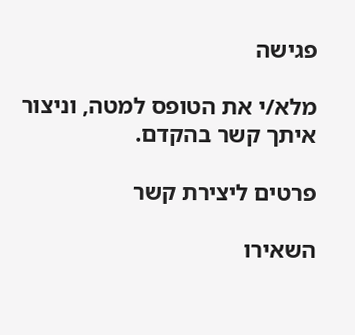פגישה

מלא/י את הטופס למטה, וניצור איתך קשר בהקדם.

פרטים ליצירת קשר

השאירו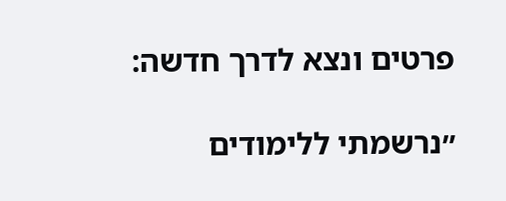פרטים ונצא לדרך חדשה:

״נרשמתי ללימודים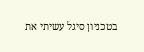בטכניון סיגל עשיתי את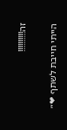זה!!!!!!!!!!

הייתי חייבת לשתף ❤״